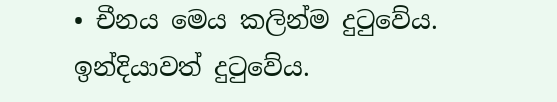• චීනය මෙය කලින්ම දුටුවේය. ඉන්දියාවත් දුටුවේය.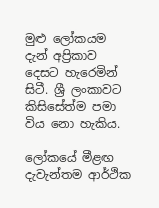මුළු ලෝකයම දැන් අප්‍රිකාව දෙසට හැරෙමින් සිටී. ශ්‍රී ලංකාවට කිසිසේත්ම පමා විය නො හැකිය.

ලෝකයේ මීළඟ දැවැන්තම ආර්ථික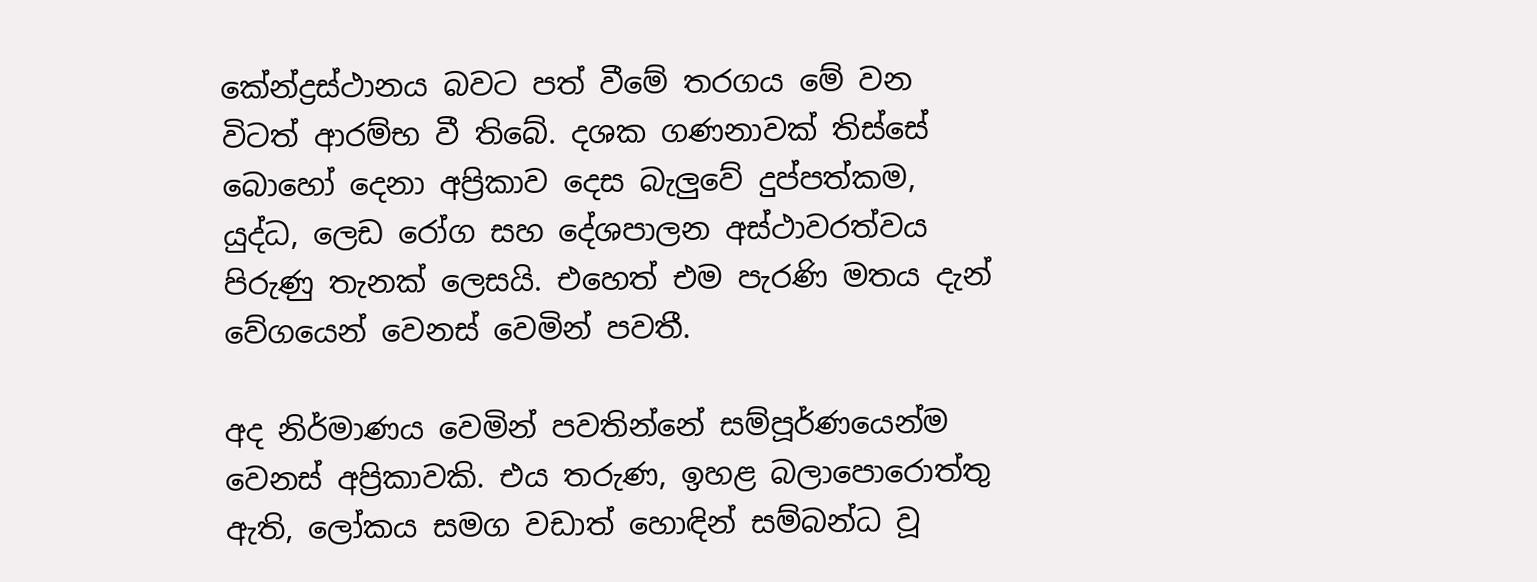කේන්ද්‍රස්ථානය බවට පත් වීමේ තරගය මේ වන විටත් ආරම්භ වී තිබේ. දශක ගණනාවක් තිස්සේ බොහෝ දෙනා අප්‍රිකාව දෙස බැලු‍වේ දුප්පත්කම, යුද්ධ, ලෙඩ රෝග සහ දේශපාලන අස්ථාවරත්වය පිරුණු තැනක් ලෙසයි. එහෙත් එම පැරණි මතය දැන් වේගයෙන් වෙනස් වෙමින් පවතී.

අද නිර්මාණය වෙමින් පවතින්නේ සම්පූර්ණයෙන්ම වෙනස් අප්‍රිකාවකි. එය තරුණ, ඉහළ බලාපොරොත්තු ඇති, ලෝකය සමග වඩාත් හොඳින් සම්බන්ධ වූ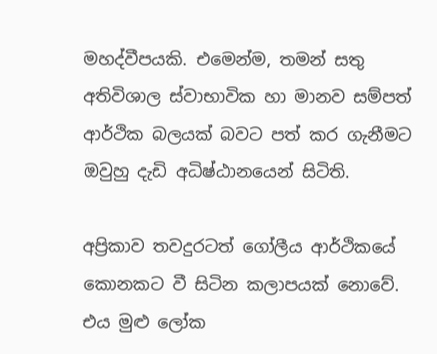මහද්වීපයකි. එමෙන්ම, තමන් සතු අතිවිශාල ස්වාභාවික හා මානව සම්පත් ආර්ථික බලයක් බවට පත් කර ගැනීමට ඔවුහු දැඩි අධිෂ්ඨානයෙන් සිටිති.

අප්‍රිකාව තවදුරටත් ගෝලීය ආර්ථිකයේ කොනකට වී සිටින කලාපයක් නොවේ. එය මුළු ලෝක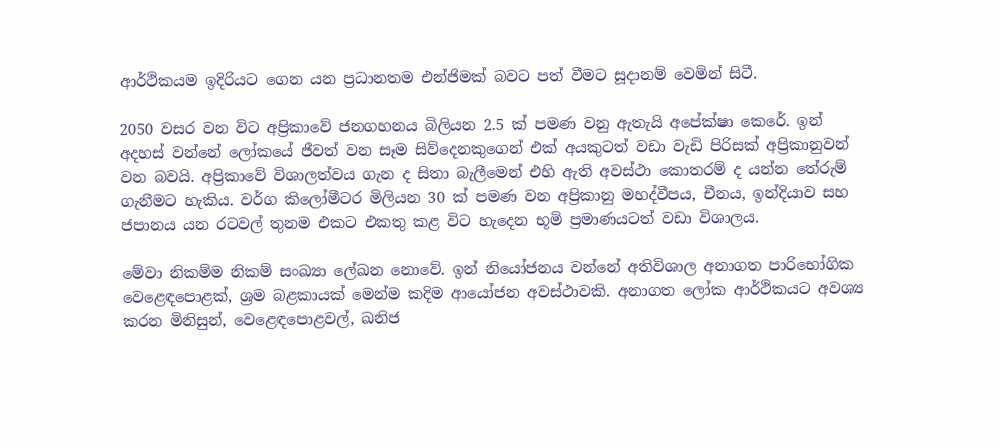ආර්ථිකයම ඉදිරියට ගෙන යන ප්‍රධානතම එන්ජිමක් බවට පත් වීමට සූදානම් වෙමින් සිටී.

2050 වසර වන විට අප්‍රිකාවේ ජනගහනය බිලියන 2.5 ක් පමණ වනු ඇතැයි අපේක්ෂා කෙරේ. ඉන් අදහස් වන්නේ ලෝකයේ ජීවත් වන සෑම සිව්දෙනකුගෙන් එක් අයකුටත් වඩා වැඩි පිරිසක් අප්‍රිකානුවන් වන බවයි. අප්‍රිකාවේ විශාලත්වය ගැන ද සිතා බැලීමෙන් එහි ඇති අවස්ථා කොතරම් ද යන්න තේරුම් ගැනීමට හැකිය. වර්ග කිලෝමීටර මිලියන 30 ක් පමණ වන අප්‍රිකානු මහද්වීපය, චීනය, ඉන්දියාව සහ ජපානය යන රටවල් තුනම එකට එකතු කළ විට හැදෙන භූමි ප්‍රමාණයටත් වඩා විශාලය.

මේවා නිකම්ම නිකම් සංඛ්‍යා ලේඛන නොවේ. ඉන් නියෝජනය වන්නේ අතිවිශාල අනාගත පාරිභෝගික වෙළෙඳපොළක්, ශ්‍රම බළකායක් මෙන්ම කදිම ආයෝජන අවස්ථාවකි. අනාගත ලෝක ආර්ථිකයට අවශ්‍ය කරන මිනිසුන්, වෙළෙඳපොළවල්, ඛනිජ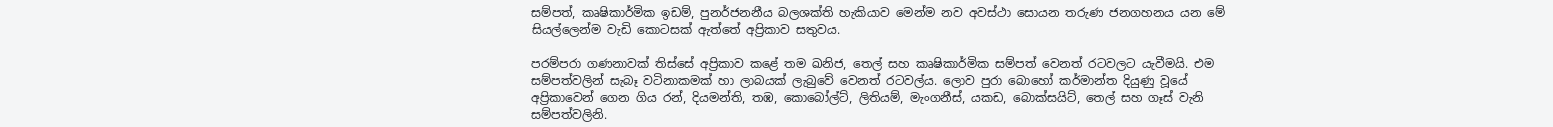සම්පත්, කෘෂිකාර්මික ඉඩම්, පුනර්ජනනීය බලශක්ති හැකියාව මෙන්ම නව අවස්ථා සොයන තරුණ ජනගහනය යන මේ සියල්ලෙන්ම වැඩි කොටසක් ඇත්තේ අප්‍රිකාව සතුවය.

පරම්පරා ගණනාවක් තිස්සේ අප්‍රිකාව කළේ තම ඛනිජ, තෙල් සහ කෘෂිකාර්මික සම්පත් වෙනත් රටවලට යැවීමයි. එම සම්පත්වලින් සැබෑ වටිනාකමක් හා ලාබයක් ලැබුවේ වෙනත් රටවල්ය. ලොව පුරා බොහෝ කර්මාන්ත දියුණු වූයේ අප්‍රිකාවෙන් ගෙන ගිය රන්, දියමන්ති, තඹ, කොබෝල්ට්, ලිතියම්, මැංගනීස්, යකඩ, බොක්සයිට්, තෙල් සහ ගෑස් වැනි සම්පත්වලිනි.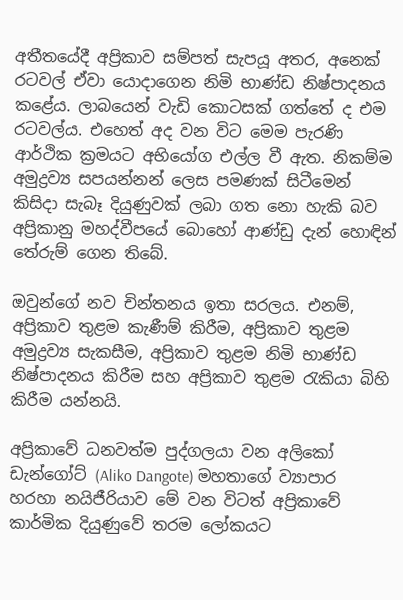අතීතයේදී අප්‍රිකාව සම්පත් සැපයූ අතර, අනෙක් රටවල් ඒවා යොදාගෙන නිමි භාණ්ඩ නිෂ්පාදනය කළේය. ලාබයෙන් වැඩි කොටසක් ගත්තේ ද එම රටවල්ය. එහෙත් අද වන විට මෙම පැරණි ආර්ථික ක්‍රමයට අභියෝග එල්ල වී ඇත. නිකම්ම අමුද්‍රව්‍ය සපයන්නන් ලෙස පමණක් සිටීමෙන් කිසිදා සැබෑ දියුණුවක් ලබා ගත නො හැකි බව අප්‍රිකානු මහද්වීපයේ බොහෝ ආණ්ඩු දැන් හොඳින් තේරුම් ගෙන තිබේ.

ඔවුන්ගේ නව චින්තනය ඉතා සරලය. එනම්, අප්‍රිකාව තුළම කැණීම් කිරීම, අප්‍රිකාව තුළම අමුද්‍රව්‍ය සැකසීම, අප්‍රිකාව තුළම නිමි භාණ්ඩ නිෂ්පාදනය කිරීම සහ අප්‍රිකාව තුළම රැකියා බිහි කිරීම යන්නයි.

අප්‍රිකාවේ ධනවත්ම පුද්ගලයා වන අලිකෝ ඩැන්ගෝට් (Aliko Dangote) මහතාගේ ව්‍යාපාර හරහා නයිජීරියාව මේ වන විටත් අප්‍රිකාවේ කාර්මික දියුණුවේ තරම ලෝකයට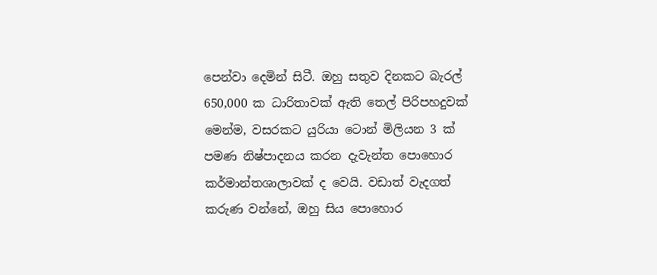පෙන්වා දෙමින් සිටී. ඔහු සතුව දිනකට බැරල් 650,000 ක ධාරිතාවක් ඇති තෙල් පිරිපහදුවක් මෙන්ම, වසරකට යුරියා ටොන් මිලියන 3 ක් පමණ නිෂ්පාදනය කරන දැවැන්ත පොහොර කර්මාන්තශාලාවක් ද වෙයි. වඩාත් වැදගත් කරුණ වන්නේ, ඔහු සිය පොහොර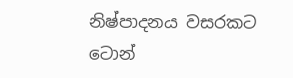නිෂ්පාදනය වසරකට ටොන්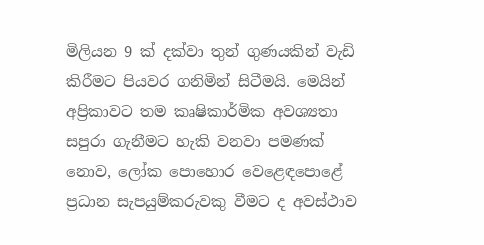මිලියන 9 ක් දක්වා තුන් ගුණයකින් වැඩි කිරීමට පියවර ගනිමින් සිටීමයි. මෙයින් අප්‍රිකාවට තම කෘෂිකාර්මික අවශ්‍යතා සපුරා ගැනීමට හැකි වනවා පමණක් නොව, ලෝක පොහොර වෙළෙඳපොළේ ප්‍රධාන සැපයුම්කරුවකු වීමට ද අවස්ථාව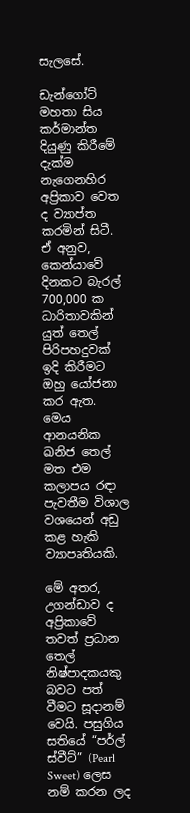සැලසේ.

ඩැන්ගෝට් මහතා සිය කර්මාන්ත දියුණු කිරීමේ දැක්ම නැගෙනහිර අප්‍රිකාව වෙත ද ව්‍යාප්ත කරමින් සිටී. ඒ අනුව, කෙන්යාවේ දිනකට බැරල් 700,000 ක ධාරිතාවකින් යුත් තෙල් පිරිපහදුවක් ඉදි කිරීමට ඔහු යෝජනා කර ඇත. මෙය ආනයනික ඛනිජ තෙල් මත එම කලාපය රඳා පැවතීම විශාල වශයෙන් අඩු කළ හැකි ව්‍යාපෘතියකි.

මේ අතර, උගන්ඩාව ද අප්‍රිකාවේ තවත් ප්‍රධාන තෙල් නිෂ්පාදකයකු බවට පත් වීමට සූදානම් වෙයි. පසුගිය සතියේ “පර්ල් ස්වීට්” (Pearl Sweet) ලෙස නම් කරන ලද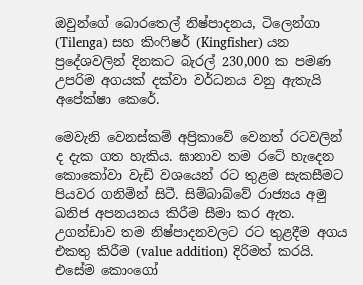ඔවුන්ගේ බොරතෙල් නිෂ්පාදනය, ටිලෙන්ගා (Tilenga) සහ කිංෆිෂර් (Kingfisher) යන ප්‍රදේශවලින් දිනකට බැරල් 230,000 ක පමණ උපරිම අගයක් දක්වා වර්ධනය වනු ඇතැයි අපේක්ෂා කෙරේ.

මෙවැනි වෙනස්කම් අප්‍රිකාවේ වෙනත් රටවලින් ද දැක ගත හැකිය. ඝානාව තම රටේ හැදෙන කොකෝවා වැඩි වශයෙන් රට තුළම සැකසීමට පියවර ගනිමින් සිටී. සිම්බාබ්වේ රාජ්‍යය අමු ඛනිජ අපනයනය කිරීම සීමා කර ඇත. උගන්ඩාව තම නිෂ්පාදනවලට රට තුළදීම අගය එකතු කිරීම (value addition) දිරිමත් කරයි. එසේම කොංගෝ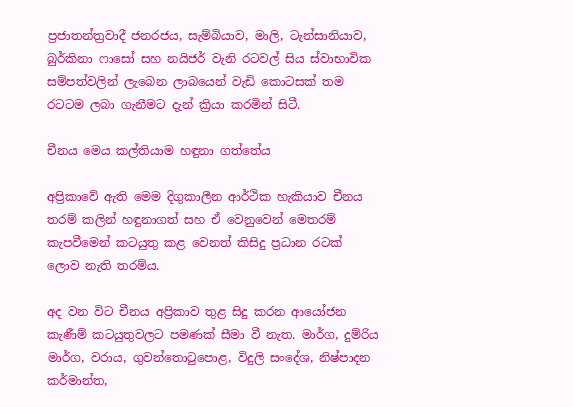ප්‍රජාතන්ත්‍රවාදී ජනරජය, සැම්බියාව, මාලි, ටැන්සානියාව, බුර්කිනා ෆාසෝ සහ නයිජර් වැනි රටවල් සිය ස්වාභාවික සම්පත්වලින් ලැබෙන ලාබයෙන් වැඩි කොටසක් තම රටටම ලබා ගැනීමට දැන් ක්‍රියා කරමින් සිටී.

චීනය මෙය කල්තියාම හඳුනා ගත්තේය

අප්‍රිකාවේ ඇති මෙම දිගුකාලීන ආර්ථික හැකියාව චීනය තරම් කලින් හඳුනාගත් සහ ඒ වෙනුවෙන් මෙතරම් කැපවීමෙන් කටයුතු කළ වෙනත් කිසිදු ප්‍රධාන රටක් ලොව නැති තරම්ය.

අද වන විට චීනය අප්‍රිකාව තුළ සිදු කරන ආයෝජන කැණීම් කටයුතුවලට පමණක් සීමා වී නැත. මාර්ග, දුම්රිය මාර්ග, වරාය, ගුවන්තොටුපොළ, විදුලි සංදේශ, නිෂ්පාදන කර්මාන්ත,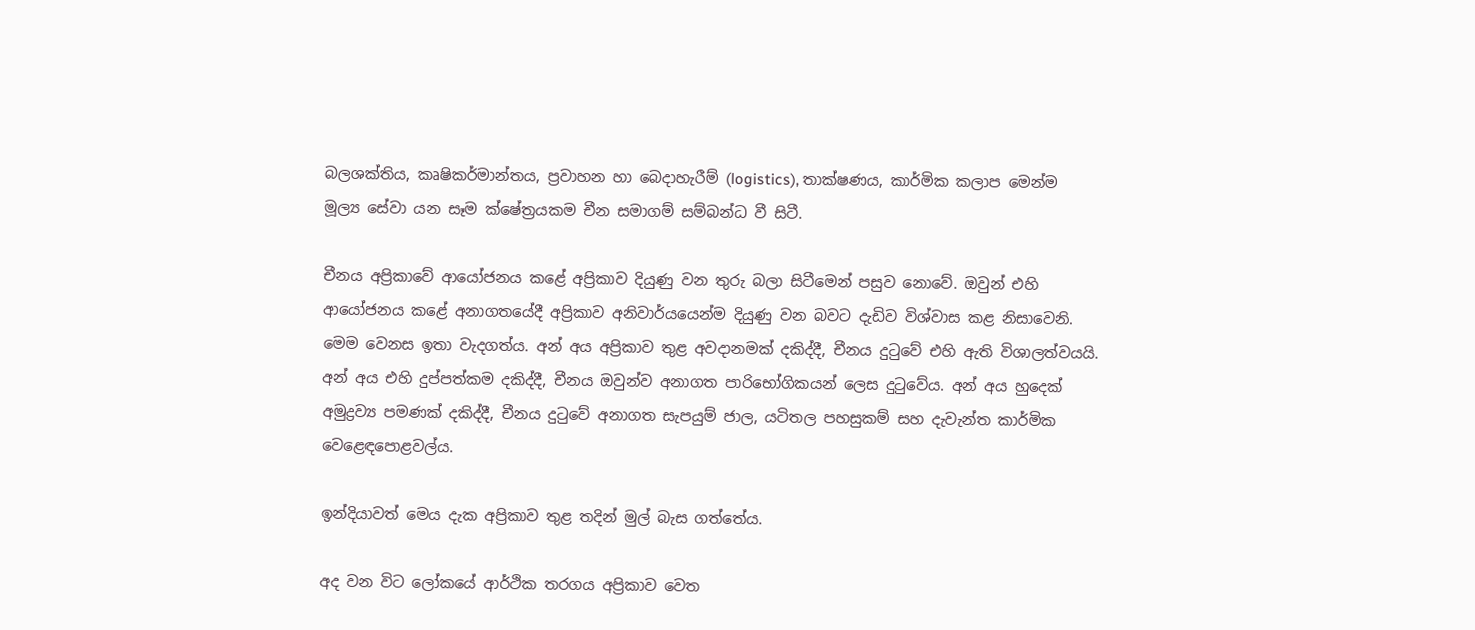බලශක්තිය, කෘෂිකර්මාන්තය, ප්‍රවාහන හා බෙදාහැරීම් (logistics), තාක්ෂණය, කාර්මික කලාප මෙන්ම මූල්‍ය සේවා යන සෑම ක්ෂේත්‍රයකම චීන සමාගම් සම්බන්ධ වී සිටී.

චීනය අප්‍රිකාවේ ආයෝජනය කළේ අප්‍රිකාව දියුණු වන තුරු බලා සිටීමෙන් පසුව නොවේ. ඔවුන් එහි ආයෝජනය කළේ අනාගතයේදී අප්‍රිකාව අනිවාර්යයෙන්ම දියුණු වන බවට දැඩිව විශ්වාස කළ නිසාවෙනි. මෙම වෙනස ඉතා වැදගත්ය. අන් අය අප්‍රිකාව තුළ අවදානමක් දකිද්දී, චීනය දුටුවේ එහි ඇති විශාලත්වයයි. අන් අය එහි දුප්පත්කම දකිද්දී, චීනය ඔවුන්ව අනාගත පාරිභෝගිකයන් ලෙස දුටුවේය. අන් අය හුදෙක් අමුද්‍රව්‍ය පමණක් දකිද්දී, චීනය දුටුවේ අනාගත සැපයුම් ජාල, යටිතල පහසුකම් සහ දැවැන්ත කාර්මික වෙළෙඳපොළවල්ය.

ඉන්දියාවත් මෙය දැක අප්‍රිකාව තුළ තදින් මුල් බැස ගත්තේය.

අද වන විට ලෝකයේ ආර්ථික තරගය අප්‍රිකාව වෙත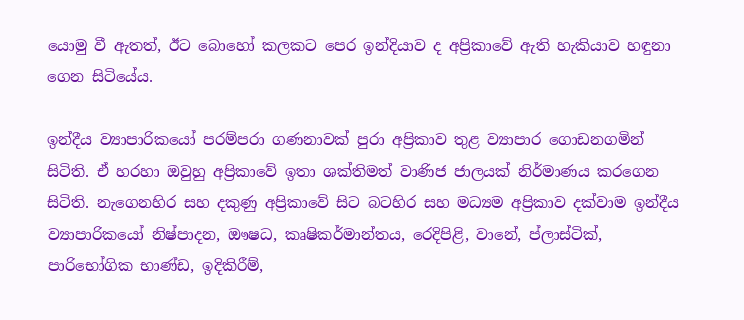යොමු වී ඇතත්, ඊට බොහෝ කලකට පෙර ඉන්දියාව ද අප්‍රිකාවේ ඇති හැකියාව හඳුනා ගෙන සිටියේය.

ඉන්දීය ව්‍යාපාරිකයෝ පරම්පරා ගණනාවක් පුරා අප්‍රිකාව තුළ ව්‍යාපාර ගොඩනගමින් සිටිති. ඒ හරහා ඔවුහු අප්‍රිකාවේ ඉතා ශක්තිමත් වාණිජ ජාලයක් නිර්මාණය කරගෙන සිටිති. නැගෙනහිර සහ දකුණු අප්‍රිකාවේ සිට බටහිර සහ මධ්‍යම අප්‍රිකාව දක්වාම ඉන්දීය ව්‍යාපාරිකයෝ නිෂ්පාදන, ඖෂධ, කෘෂිකර්මාන්තය, රෙදිපිළි, වානේ, ප්ලාස්ටික්, පාරිභෝගික භාණ්ඩ, ඉදිකිරීම්,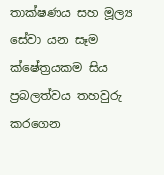තාක්ෂණය සහ මූල්‍ය සේවා යන සෑම ක්ෂේත්‍රයකම සිය ප්‍රබලත්වය තහවුරු කරගෙන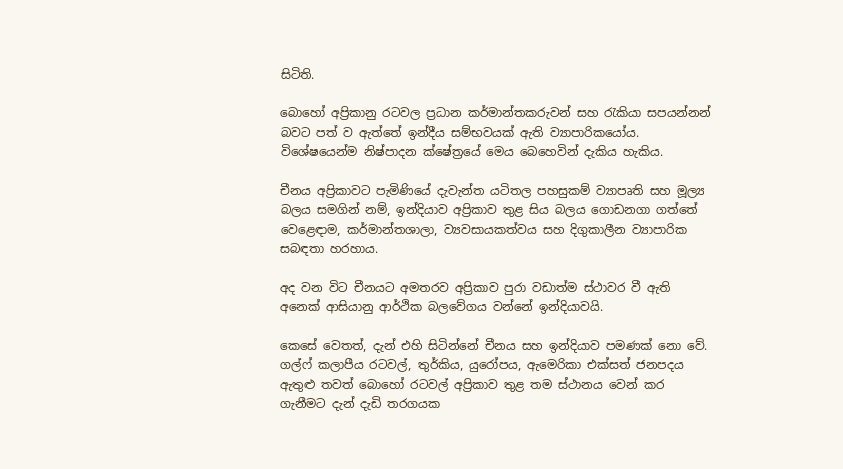සිටිති.

බොහෝ අප්‍රිකානු රටවල ප්‍රධාන කර්මාන්තකරුවන් සහ රැකියා සපයන්නන් බවට පත් ව ඇත්තේ ඉන්දීය සම්භවයක් ඇති ව්‍යාපාරිකයෝය. විශේෂයෙන්ම නිෂ්පාදන ක්ෂේත්‍රයේ මෙය බෙහෙවින් දැකිය හැකිය.

චීනය අප්‍රිකාවට පැමිණියේ දැවැන්ත යටිතල පහසුකම් ව්‍යාපෘති සහ මූල්‍ය බලය සමගින් නම්, ඉන්දියාව අප්‍රිකාව තුළ සිය බලය ගොඩනගා ගත්තේ වෙළෙඳාම, කර්මාන්තශාලා, ව්‍යවසායකත්වය සහ දිගුකාලීන ව්‍යාපාරික සබඳතා හරහාය.

අද වන විට චීනයට අමතරව අප්‍රිකාව පුරා වඩාත්ම ස්ථාවර වී ඇති අනෙක් ආසියානු ආර්ථික බලවේගය වන්නේ ඉන්දියාවයි.

කෙසේ වෙතත්, දැන් එහි සිටින්නේ චීනය සහ ඉන්දියාව පමණක් නො වේ. ගල්ෆ් කලාපීය රටවල්, තුර්කිය, යුරෝපය, ඇමෙරිකා එක්සත් ජනපදය ඇතුළු තවත් බොහෝ රටවල් අප්‍රිකාව තුළ තම ස්ථානය වෙන් කර ගැනීමට දැන් දැඩි තරගයක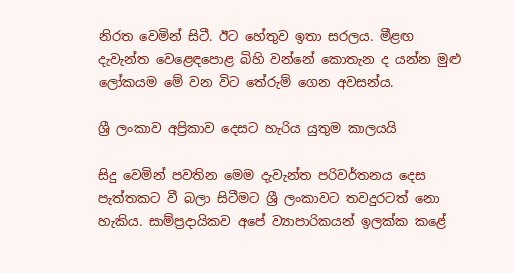නිරත වෙමින් සිටී. ඊට හේතුව ඉතා සරලය. මීළඟ දැවැන්ත වෙළෙඳපොළ බිහි වන්නේ කොතැන ද යන්න මුළු ලෝකයම මේ වන විට තේරුම් ගෙන අවසන්ය.

ශ්‍රී ලංකාව අප්‍රිකාව දෙසට හැරිය යුතුම කාලයයි

සිදු වෙමින් පවතින මෙම දැවැන්ත පරිවර්තනය දෙස පැත්තකට වී බලා සිටීමට ශ්‍රී ලංකාවට තවදුරටත් නො හැකිය. සාම්ප්‍රදායිකව අපේ ව්‍යාපාරිකයන් ඉලක්ක කළේ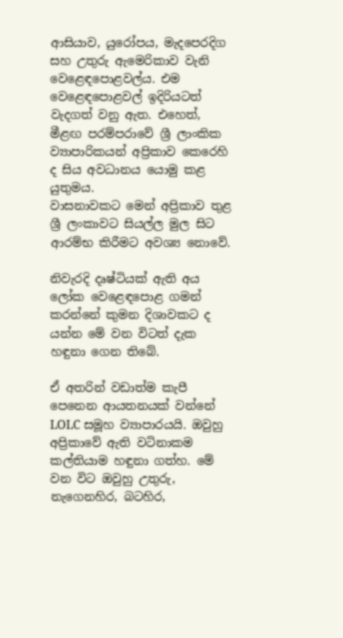ආසියාව, යුරෝපය, මැදපෙරදිග සහ උතුරු ඇමෙරිකාව වැනි වෙළෙඳපොළවල්ය. එම වෙළෙඳපොළවල් ඉදිරියටත් වැදගත් වනු ඇත. එහෙත්, මීළඟ පරම්පරාවේ ශ්‍රී ලාංකික ව්‍යාපාරිකයන් අප්‍රිකාව කෙරෙහි ද සිය අවධානය යොමු කළ යුතුමය.
වාසනාවකට මෙන් අප්‍රිකාව තුළ ශ්‍රී ලංකාවට සියල්ල මුල සිට ආරම්භ කිරීමට අවශ්‍ය නොවේ.

නිවැරදි දෘෂ්ටියක් ඇති අය ලෝක වෙළෙඳපොළ ගමන් කරන්නේ කුමන දිශාවකට ද යන්න මේ වන විටත් දැක හඳුනා ගෙන තිබේ.

ඒ අතරින් වඩාත්ම කැපී පෙනෙන ආයතනයක් වන්නේ LOLC සමූහ ව්‍යාපාරයයි. ඔවුහු අප්‍රිකාවේ ඇති වටිනාකම කල්තියාම හඳුනා ගත්හ. මේ වන විට ඔවුහු උතුරු, නැගෙනහිර, බටහිර,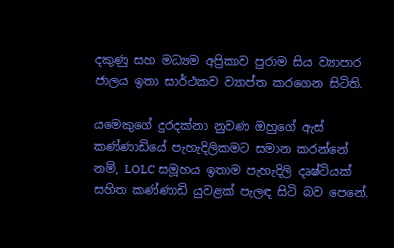දකුණු සහ මධ්‍යම අප්‍රිකාව පුරාම සිය ව්‍යාපාර ජාලය ඉතා සාර්ථකව ව්‍යාප්ත කරගෙන සිටිති.

යමෙකුගේ දුරදක්නා නුවණ ඔහුගේ ඇස් කණ්ණාඩියේ පැහැදිලිකමට සමාන කරන්නේ නම්, LOLC සමූහය ඉතාම පැහැදිලි දෘෂ්ටියක් සහිත කණ්ණාඩි යුවළක් පැලඳ සිටි බව පෙනේ.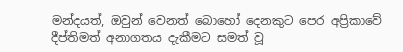මන්දයත්, ඔවුන් වෙනත් බොහෝ දෙනකුට පෙර අප්‍රිකාවේ දීප්තිමත් අනාගතය දැකීමට සමත් වූ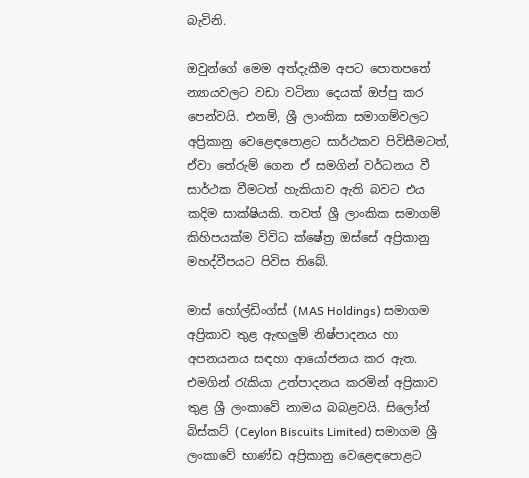බැවිනි.

ඔවුන්ගේ මෙම අත්දැකීම අපට පොතපතේ න්‍යායවලට වඩා වටිනා දෙයක් ඔප්පු කර පෙන්වයි. එනම්, ශ්‍රී ලාංකික සමාගම්වලට අප්‍රිකානු වෙළෙඳපොළට සාර්ථකව පිවිසීමටත්, ඒවා තේරුම් ගෙන ඒ සමගින් වර්ධනය වී සාර්ථක වීමටත් හැකියාව ඇති බවට එය කදිම සාක්ෂියකි. තවත් ශ්‍රී ලාංකික සමාගම් කිහිපයක්ම විවිධ ක්ෂේත්‍ර ඔස්සේ අප්‍රිකානු මහද්වීපයට පිවිස තිබේ.

මාස් හෝල්ඩිංග්ස් (MAS Holdings) සමාගම අප්‍රිකාව තුළ ඇඟලු‍ම් නිෂ්පාදනය හා අපනයනය සඳහා ආයෝජනය කර ඇත. එමගින් රැකියා උත්පාදනය කරමින් අප්‍රිකාව තුළ ශ්‍රී ලංකාවේ නාමය බබළවයි. සිලෝන් බිස්කට් (Ceylon Biscuits Limited) සමාගම ශ්‍රී ලංකාවේ භාණ්ඩ අප්‍රිකානු වෙළෙඳපොළට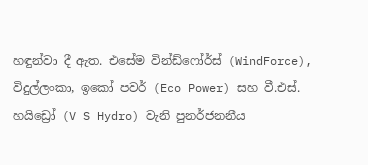හඳුන්වා දී ඇත. එසේම වින්ඩ්ෆෝර්ස් (WindForce), විදුල්ලංකා, ඉකෝ පවර් (Eco Power) සහ වී.එස්. හයිඩ්‍රෝ (V S Hydro) වැනි පුනර්ජනනීය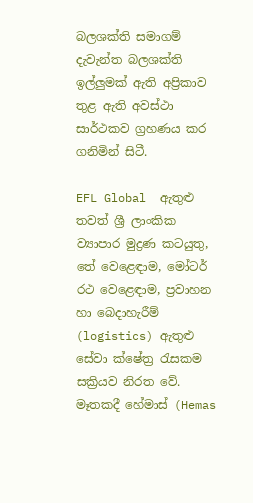බලශක්ති සමාගම් දැවැන්ත බලශක්ති ඉල්ලු‍මක් ඇති අප්‍රිකාව තුළ ඇති අවස්ථා සාර්ථකව ග්‍රහණය කර ගනිමින් සිටී.

EFL Global  ඇතුළු තවත් ශ්‍රී ලාංකික ව්‍යාපාර මුද්‍රණ කටයුතු, තේ වෙළෙඳාම, මෝටර් රථ වෙළෙඳාම, ප්‍රවාහන හා බෙදාහැරීම් (logistics) ඇතුළු සේවා ක්ෂේත්‍ර රැසකම සක්‍රියව නිරත වේ. මෑතකදී හේමාස් (Hemas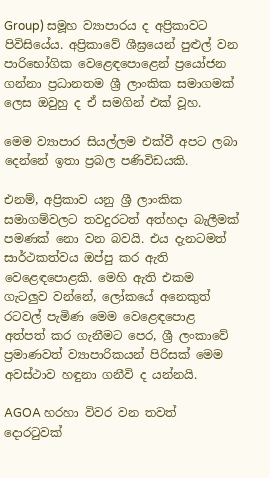Group) සමූහ ව්‍යාපාරය ද අප්‍රිකාවට පිවිසියේය. අප්‍රිකාවේ ශීඝ්‍රයෙන් පුළුල් වන පාරිභෝගික වෙළෙඳපොළෙන් ප්‍රයෝජන ගන්නා ප්‍රධානතම ශ්‍රී ලාංකික සමාගමක් ලෙස ඔවුහු ද ඒ සමගින් එක් වූහ.

මෙම ව්‍යාපාර සියල්ලම එක්වී අපට ලබා දෙන්නේ ඉතා ප්‍රබල පණිවිඩයකි.

එනම්, අප්‍රිකාව යනු ශ්‍රී ලාංකික සමාගම්වලට තවදුරටත් අත්හදා බැලීමක් පමණක් නො වන බවයි. එය දැනටමත් සාර්ථකත්වය ඔප්පු කර ඇති වෙළෙඳපොළකි. මෙහි ඇති එකම ගැටලු‍ව වන්නේ, ලෝකයේ අනෙකුත් රටවල් පැමිණ මෙම වෙළෙඳපොළ අත්පත් කර ගැනීමට පෙර, ශ්‍රී ලංකාවේ ප්‍රමාණවත් ව්‍යාපාරිකයන් පිරිසක් මෙම අවස්ථාව හඳුනා ගනීවි ද යන්නයි.

AGOA හරහා විවර වන තවත් දොරටුවක්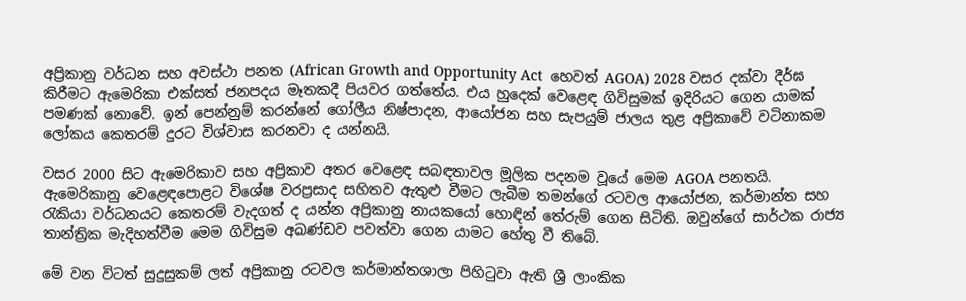අප්‍රිකානු වර්ධන සහ අවස්ථා පනත (African Growth and Opportunity Act  හෙවත් AGOA) 2028 වසර දක්වා දීර්ඝ කිරීමට ඇමෙරිකා එක්සත් ජනපදය මෑතකදී පියවර ගත්තේය. එය හුදෙක් වෙළෙඳ ගිවිසුමක් ඉදිරියට ගෙන යාමක් පමණක් නොවේ. ඉන් පෙන්නුම් කරන්නේ ගෝලීය නිෂ්පාදන, ආයෝජන සහ සැපයුම් ජාලය තුළ අප්‍රිකාවේ වටිනාකම ලෝකය කෙතරම් දුරට විශ්වාස කරනවා ද යන්නයි.

වසර 2000 සිට ඇමෙරිකාව සහ අප්‍රිකාව අතර වෙළෙඳ සබඳතාවල මූලික පදනම වූයේ මෙම AGOA පනතයි. ඇමෙරිකානු වෙළෙඳපොළට විශේෂ වරප්‍රසාද සහිතව ඇතුළු වීමට ලැබීම තමන්ගේ රටවල ආයෝජන, කර්මාන්ත සහ රැකියා වර්ධනයට කෙතරම් වැදගත් ද යන්න අප්‍රිකානු නායකයෝ හොඳින් තේරුම් ගෙන සිටිති. ඔවුන්ගේ සාර්ථක රාජ්‍ය තාන්ත්‍රික මැදිහත්වීම මෙම ගිවිසුම අඛණ්ඩව පවත්වා ගෙන යාමට හේතු වී තිබේ.

මේ වන විටත් සුදුසුකම් ලත් අප්‍රිකානු රටවල කර්මාන්තශාලා පිහිටුවා ඇති ශ්‍රී ලාංකික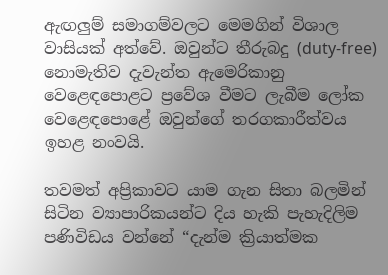ඇඟලු‍ම් සමාගම්වලට මෙමගින් විශාල වාසියක් අත්වේ. ඔවුන්ට තීරුබදු (duty-free) නොමැතිව දැවැන්ත ඇමෙරිකානු වෙළෙඳපොළට ප්‍රවේශ වීමට ලැබීම ලෝක වෙළෙඳපොළේ ඔවුන්ගේ තරගකාරීත්වය ඉහළ නංවයි.

තවමත් අප්‍රිකාවට යාම ගැන සිතා බලමින් සිටින ව්‍යාපාරිකයන්ට දිය හැකි පැහැදිලිම පණිවිඩය වන්නේ “දැන්ම ක්‍රියාත්මක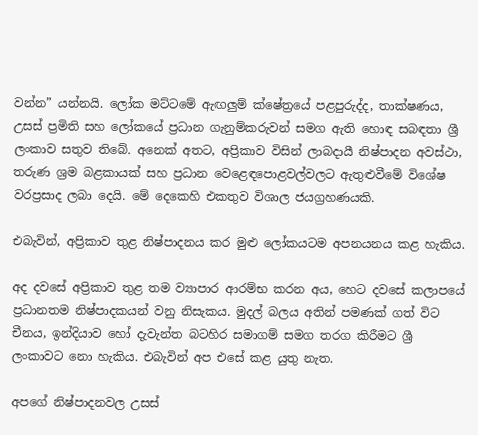වන්න” යන්නයි. ලෝක මට්ටමේ ඇඟලු‍ම් ක්ෂේත්‍රයේ පළපුරුද්ද, තාක්ෂණය, උසස් ප්‍රමිති සහ ලෝකයේ ප්‍රධාන ගැනුම්කරුවන් සමග ඇති හොඳ සබඳතා ශ්‍රී ලංකාව සතුව තිබේ. අනෙක් අතට, අප්‍රිකාව විසින් ලාබදායී නිෂ්පාදන අවස්ථා, තරුණ ශ්‍රම බළකායක් සහ ප්‍රධාන වෙළෙඳපොළවල්වලට ඇතුළුවීමේ විශේෂ වරප්‍රසාද ලබා දෙයි. මේ දෙකෙහි එකතුව විශාල ජයග්‍රහණයකි.

එබැවින්, අප්‍රිකාව තුළ නිෂ්පාදනය කර මුළු ලෝකයටම අපනයනය කළ හැකිය.

අද දවසේ අප්‍රිකාව තුළ තම ව්‍යාපාර ආරම්භ කරන අය, හෙට දවසේ කලාපයේ ප්‍රධානතම නිෂ්පාදකයන් වනු නිසැකය. මුදල් බලය අතින් පමණක් ගත් විට චීනය, ඉන්දියාව හෝ දැවැන්ත බටහිර සමාගම් සමග තරග කිරීමට ශ්‍රී ලංකාවට නො හැකිය. එබැවින් අප එසේ කළ යුතු නැත.

අපගේ නිෂ්පාදනවල උසස්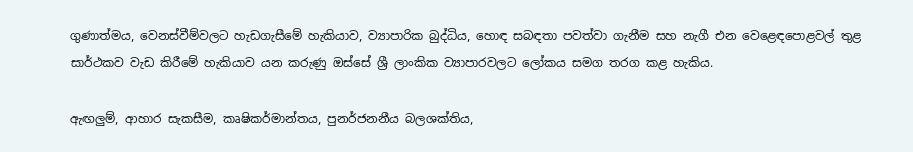ගුණාත්මය, වෙනස්වීම්වලට හැඩගැසීමේ හැකියාව, ව්‍යාපාරික බුද්ධිය, හොඳ සබඳතා පවත්වා ගැනීම සහ නැගී එන වෙළෙඳපොළවල් තුළ සාර්ථකව වැඩ කිරීමේ හැකියාව යන කරුණු ඔස්සේ ශ්‍රී ලාංකික ව්‍යාපාරවලට ලෝකය සමග තරග කළ හැකිය.

ඇඟලු‍ම්, ආහාර සැකසීම, කෘෂිකර්මාන්තය, පුනර්ජනනීය බලශක්තිය,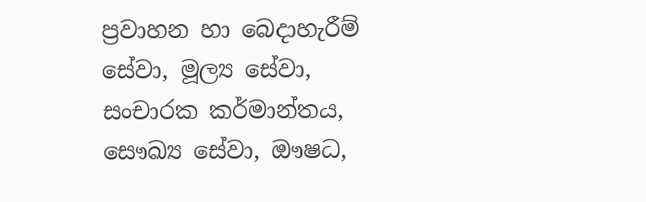ප්‍රවාහන හා බෙදාහැරීම් සේවා, මූල්‍ය සේවා, සංචාරක කර්මාන්තය, සෞඛ්‍ය සේවා, ඖෂධ,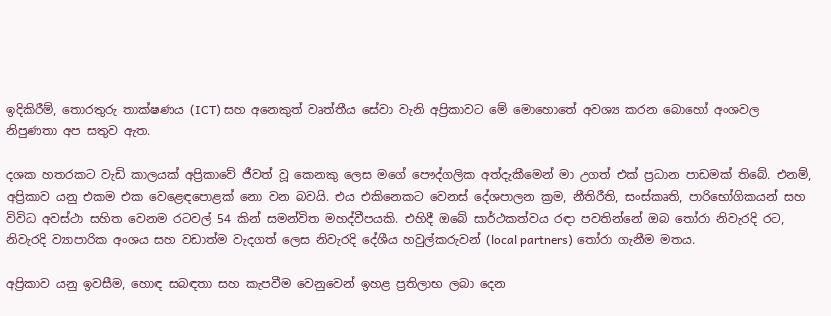ඉදිකිරීම්, තොරතුරු තාක්ෂණය (ICT) සහ අනෙකුත් වෘත්තීය සේවා වැනි අප්‍රිකාවට මේ මොහොතේ අවශ්‍ය කරන බොහෝ අංශවල නිපුණතා අප සතුව ඇත.

දශක හතරකට වැඩි කාලයක් අප්‍රිකාවේ ජීවත් වූ කෙනකු ලෙස මගේ පෞද්ගලික අත්දැකීමෙන් මා උගත් එක් ප්‍රධාන පාඩමක් තිබේ. එනම්, අප්‍රිකාව යනු එකම එක වෙළෙඳපොළක් නො වන බවයි. එය එකිනෙකට වෙනස් දේශපාලන ක්‍රම, නීතිරීති, සංස්කෘති, පාරිභෝගිකයන් සහ විවිධ අවස්ථා සහිත වෙනම රටවල් 54 කින් සමන්විත මහද්වීපයකි. එහිදී ඔබේ සාර්ථකත්වය රඳා පවතින්නේ ඔබ තෝරා නිවැරදි රට, නිවැරදි ව්‍යාපාරික අංශය සහ වඩාත්ම වැදගත් ලෙස නිවැරදි දේශීය හවුල්කරුවන් (local partners) තෝරා ගැනීම මතය.

අප්‍රිකාව යනු ඉවසීම, හොඳ සබඳතා සහ කැපවීම වෙනුවෙන් ඉහළ ප්‍රතිලාභ ලබා දෙන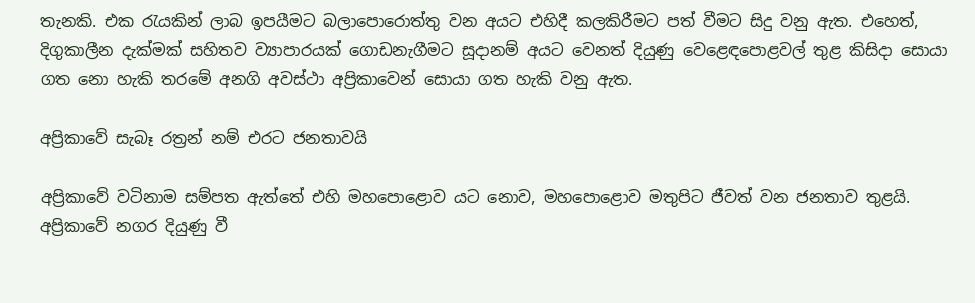තැනකි. එක රැයකින් ලාබ ඉපයීමට බලාපොරොත්තු වන අයට එහිදී කලකිරීමට පත් වීමට සිදු වනු ඇත. එහෙත්, දිගුකාලීන දැක්මක් සහිතව ව්‍යාපාරයක් ගොඩනැගීමට සූදානම් අයට වෙනත් දියුණු වෙළෙඳපොළවල් තුළ කිසිදා සොයා ගත නො හැකි තරමේ අනගි අවස්ථා අප්‍රිකාවෙන් සොයා ගත හැකි වනු ඇත.

අප්‍රිකාවේ සැබෑ රත්‍රන් නම් එරට ජනතාවයි

අප්‍රිකාවේ වටිනාම සම්පත ඇත්තේ එහි මහපොළොව යට නොව, මහපොළොව මතුපිට ජීවත් වන ජනතාව තුළයි. අප්‍රිකාවේ නගර දියුණු වී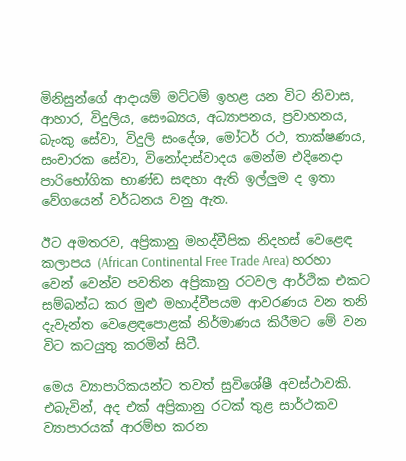මිනිසුන්ගේ ආදායම් මට්ටම් ඉහළ යන විට නිවාස, ආහාර, විදුලිය, සෞඛ්‍යය, අධ්‍යාපනය, ප්‍රවාහනය, බැංකු සේවා, විදුලි සංදේශ, මෝටර් රථ, තාක්ෂණය, සංචාරක සේවා, විනෝදාස්වාදය මෙන්ම එදිනෙදා පාරිභෝගික භාණ්ඩ සඳහා ඇති ඉල්ලු‍ම ද ඉතා වේගයෙන් වර්ධනය වනු ඇත.

ඊට අමතරව, අප්‍රිකානු මහද්වීපික නිදහස් වෙළෙඳ කලාපය (African Continental Free Trade Area) හරහා වෙන් වෙන්ව පවතින අප්‍රිකානු රටවල ආර්ථික එකට සම්බන්ධ කර මුළු මහාද්වීපයම ආවරණය වන තනි දැවැන්ත වෙළෙඳපොළක් නිර්මාණය කිරීමට මේ වන විට කටයුතු කරමින් සිටී.

මෙය ව්‍යාපාරිකයන්ට තවත් සුවිශේෂී අවස්ථාවකි. එබැවින්, අද එක් අප්‍රිකානු රටක් තුළ සාර්ථකව ව්‍යාපාරයක් ආරම්භ කරන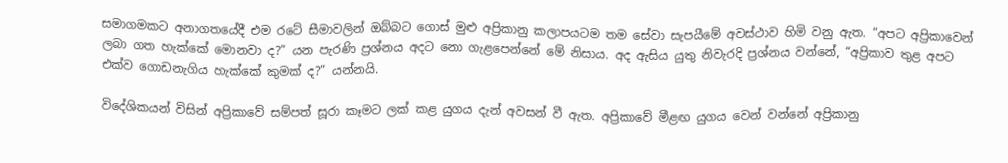සමාගමකට අනාගතයේදී එම රටේ සීමාවලින් ඔබ්බට ගොස් මුළු අප්‍රිකානු කලාපයටම තම සේවා සැපයීමේ අවස්ථාව හිමි වනු ඇත. “අපට අප්‍රිකාවෙන් ලබා ගත හැක්කේ මොනවා ද?” යන පැරණි ප්‍රශ්නය අදට නො ගැළපෙන්නේ මේ නිසාය. අද ඇසිය යුතු නිවැරදි ප්‍රශ්නය වන්නේ, “අප්‍රිකාව තුළ අපට එක්ව ගොඩනැගිය හැක්කේ කුමක් ද?” යන්නයි.

විදේශිකයන් විසින් අප්‍රිකාවේ සම්පත් සූරා කෑමට ලක් කළ යුගය දැන් අවසන් වී ඇත. අප්‍රිකාවේ මීළඟ යුගය වෙන් වන්නේ අප්‍රිකානු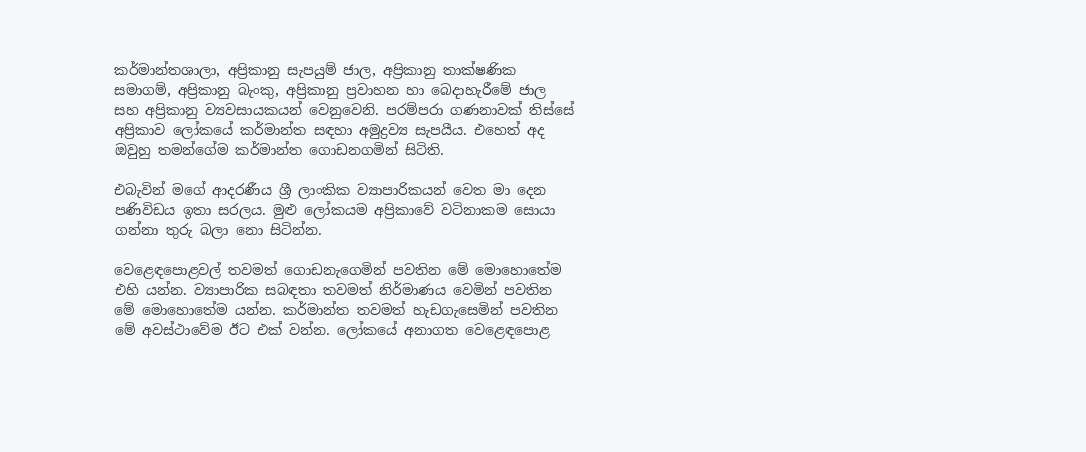කර්මාන්තශාලා, අප්‍රිකානු සැපයුම් ජාල, අප්‍රිකානු තාක්ෂණික සමාගම්, අප්‍රිකානු බැංකු, අප්‍රිකානු ප්‍රවාහන හා බෙදාහැරීමේ ජාල සහ අප්‍රිකානු ව්‍යවසායකයන් වෙනුවෙනි. පරම්පරා ගණනාවක් තිස්සේ අප්‍රිකාව ලෝකයේ කර්මාන්ත සඳහා අමුද්‍රව්‍ය සැපයීය. එහෙත් අද ඔවුහු තමන්ගේම කර්මාන්ත ගොඩනගමින් සිටිති.

එබැවින් මගේ ආදරණීය ශ්‍රී ලාංකික ව්‍යාපාරිකයන් වෙත මා දෙන පණිවිඩය ඉතා සරලය. මුළු ලෝකයම අප්‍රිකාවේ වටිනාකම සොයා ගන්නා තුරු බලා නො සිටින්න.

වෙළෙඳපොළවල් තවමත් ගොඩනැගෙමින් පවතින මේ මොහොතේම එහි යන්න. ව්‍යාපාරික සබඳතා තවමත් නිර්මාණය වෙමින් පවතින මේ මොහොතේම යන්න. කර්මාන්ත තවමත් හැඩගැසෙමින් පවතින මේ අවස්ථාවේම ඊට එක් වන්න. ලෝකයේ අනාගත වෙළෙඳපොළ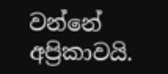වන්නේ අප්‍රිකාවයි.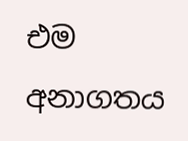එම අනාගතය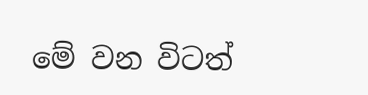මේ වන විටත්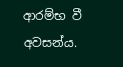ආරම්භ වී අවසන්ය.